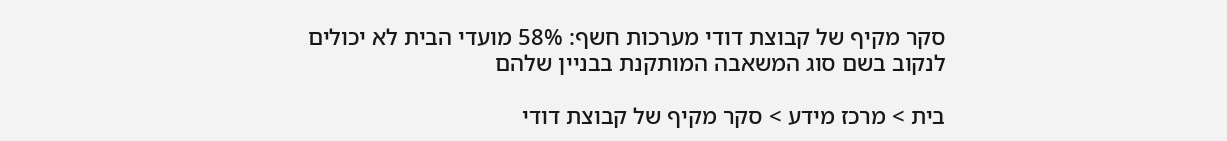סקר מקיף של קבוצת דודי מערכות חשף: 58% מועדי הבית לא יכולים לנקוב בשם סוג המשאבה המותקנת בבניין שלהם

בית > מרכז מידע > סקר מקיף של קבוצת דודי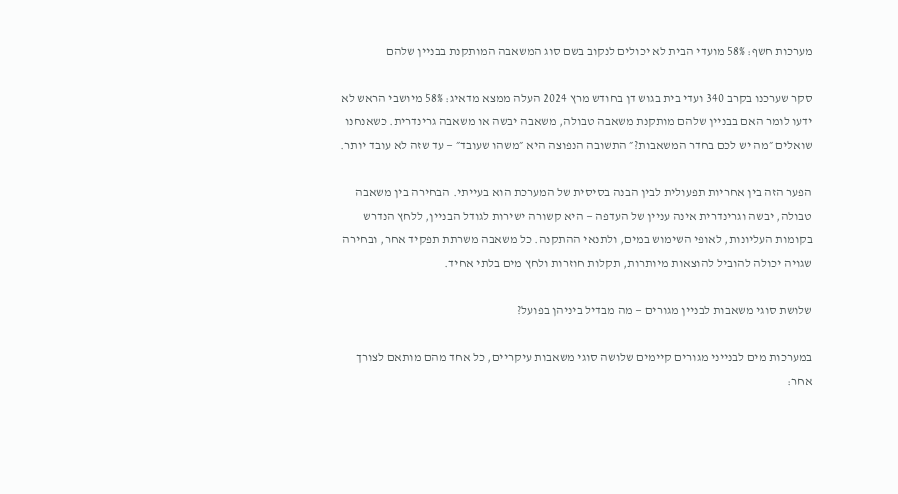מערכות חשף: 58% מועדי הבית לא יכולים לנקוב בשם סוג המשאבה המותקנת בבניין שלהם

סקר שערכנו בקרב 340 ועדי בית בגוש דן בחודש מרץ 2024 העלה ממצא מדאיג: 58% מיושבי הראש לא ידעו לומר האם בבניין שלהם מותקנת משאבה טבולה, משאבה יבשה או משאבה גרינדרית. כשאנחנו שואלים ״מה יש לכם בחדר המשאבות?״ התשובה הנפוצה היא ״משהו שעובד״ — עד שזה לא עובד יותר.

הפער הזה בין אחריות תפעולית לבין הבנה בסיסית של המערכת הוא בעייתי. הבחירה בין משאבה טבולה, יבשה וגרינדרית אינה עניין של העדפה — היא קשורה ישירות לגודל הבניין, ללחץ הנדרש בקומות העליונות, לאופי השימוש במים, ולתנאי ההתקנה. כל משאבה משרתת תפקיד אחר, ובחירה שגויה יכולה להוביל להוצאות מיותרות, תקלות חוזרות ולחץ מים בלתי אחיד.

שלושת סוגי משאבות לבניין מגורים — מה מבדיל ביניהן בפועל?

במערכות מים לבנייני מגורים קיימים שלושה סוגי משאבות עיקריים, כל אחד מהם מותאם לצורך אחר: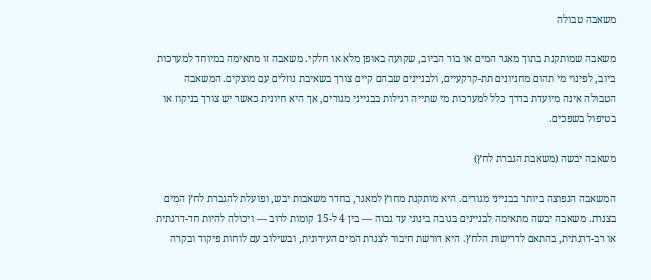משאבה טבולה

משאבה שמותקנת בתוך מאגר המים או בור הביוב, שקועה באופן מלא או חלקי. משאבה זו מתאימה במיוחד למערכות ביוב, לפינוי מי תהום מחניונים תת-קרקעיים, ולבניינים שבהם קיים צורך בשאיבת נוזלים עם מוצקים. המשאבה הטבולה אינה מיועדת בדרך כלל למערכות מי שתייה רגילות בבנייני מגורים, אך היא חיונית כאשר יש צורך בניקוז או בטיפול בשפכים.

משאבה יבשה (משאבת הגברת לחץ)

המשאבה הנפוצה ביותר בבנייני מגורים. היא מותקנת מחוץ למאגר, בחדר משאבות יבש, ופועלת להגברת לחץ המים בצנרת. משאבה יבשה מתאימה לבניינים בגובה בינוני עד גבוה — בין 4 ל-15 קומות לרוב — ויכולה להיות חד-דרגתית או רב-דרגתית, בהתאם לדרישות הלחץ. היא דורשת חיבור לצנרת המים העירונית, ובשילוב עם לוחות פיקוד ובקרה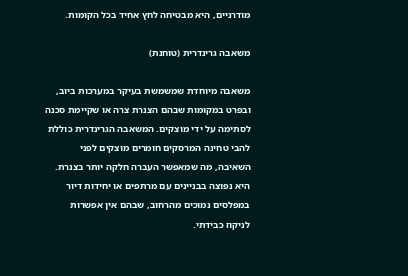מודרניים, היא מבטיחה לחץ אחיד בכל הקומות.

משאבה גרינדרית (טוחנת)

משאבה מיוחדת שמשמשת בעיקר במערכות ביוב, ובפרט במקומות שבהם הצנרת צרה או שקיימת סכנה לסתימה על ידי מוצקים. המשאבה הגרינדרית כוללת להבי טחינה המרסקים חומרים מוצקים לפני השאיבה, מה שמאפשר העברה חלקה יותר בצנרת. היא נפוצה בבניינים עם מרתפים או יחידות דיור במפלסים נמוכים מהרחוב, שבהם אין אפשרות לניקוז כבידתי.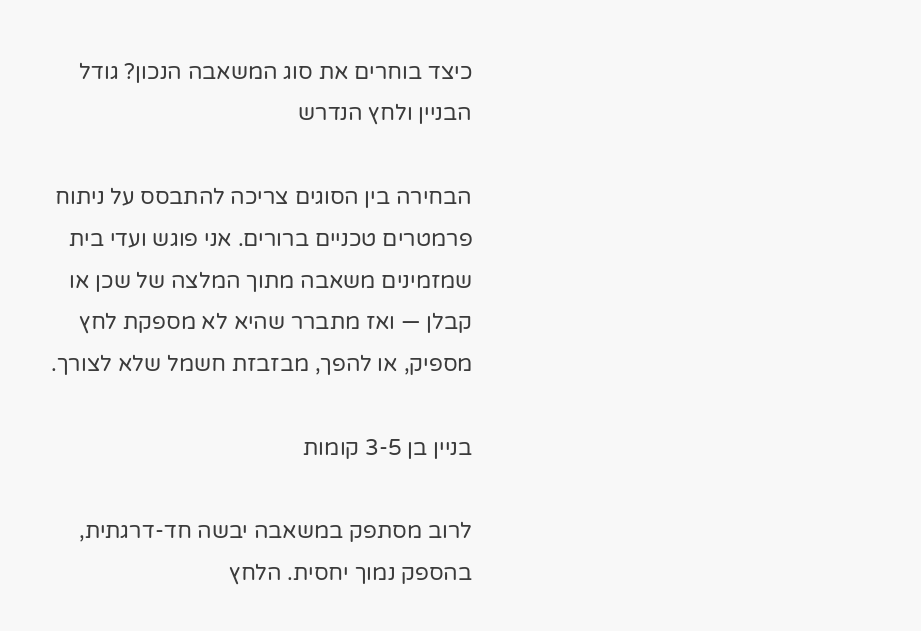כיצד בוחרים את סוג המשאבה הנכון? גודל הבניין ולחץ הנדרש

הבחירה בין הסוגים צריכה להתבסס על ניתוח פרמטרים טכניים ברורים. אני פוגש ועדי בית שמזמינים משאבה מתוך המלצה של שכן או קבלן — ואז מתברר שהיא לא מספקת לחץ מספיק, או להפך, מבזבזת חשמל שלא לצורך.

בניין בן 3-5 קומות

לרוב מסתפק במשאבה יבשה חד-דרגתית, בהספק נמוך יחסית. הלחץ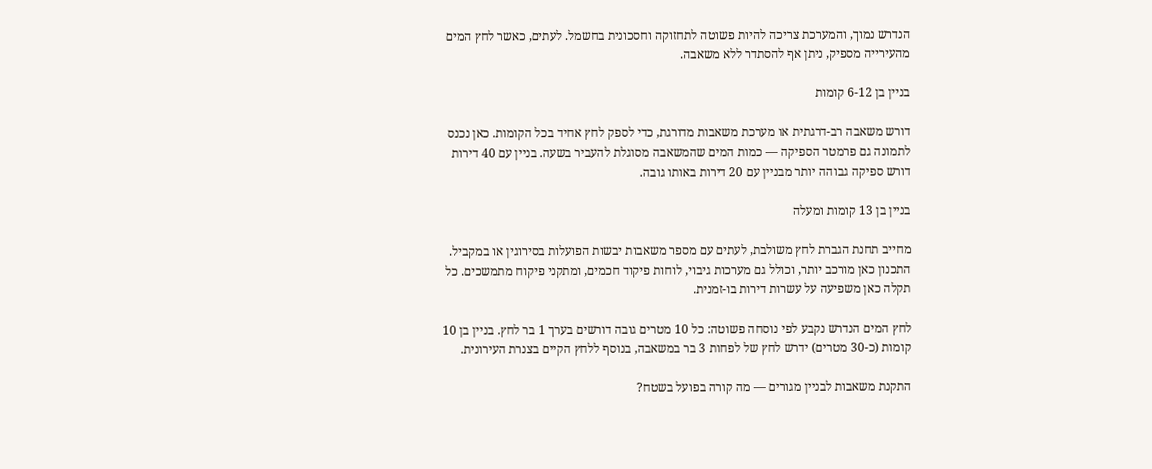הנדרש נמוך, והמערכת צריכה להיות פשוטה לתחזוקה וחסכונית בחשמל. לעתים, כאשר לחץ המים מהעירייה מספיק, ניתן אף להסתדר ללא משאבה.

בניין בן 6-12 קומות

דורש משאבה רב-דרגתית או מערכת משאבות מדורגת, כדי לספק לחץ אחיד בכל הקומות. כאן נכנס לתמונה גם פרמטר הספיקה — כמות המים שהמשאבה מסוגלת להעביר בשעה. בניין עם 40 דירות דורש ספיקה גבוהה יותר מבניין עם 20 דירות באותו גובה.

בניין בן 13 קומות ומעלה

מחייב תחנת הגברת לחץ משולבת, לעתים עם מספר משאבות יבשות הפועלות בסירוגין או במקביל. התכנון כאן מורכב יותר, וכולל גם מערכות גיבוי, לוחות פיקוד חכמים, ומתקני פיקוח מתמשכים. כל תקלה כאן משפיעה על עשרות דירות בו-זמנית.

לחץ המים הנדרש נקבע לפי נוסחה פשוטה: כל 10 מטרים גובה דורשים בערך 1 בר לחץ. בניין בן 10 קומות (כ-30 מטרים) ידרש לחץ של לפחות 3 בר במשאבה, בנוסף ללחץ הקיים בצנרת העירונית.

התקנת משאבות לבניין מגורים — מה קורה בפועל בשטח?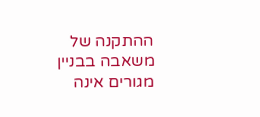ההתקנה של משאבה בבניין מגורים אינה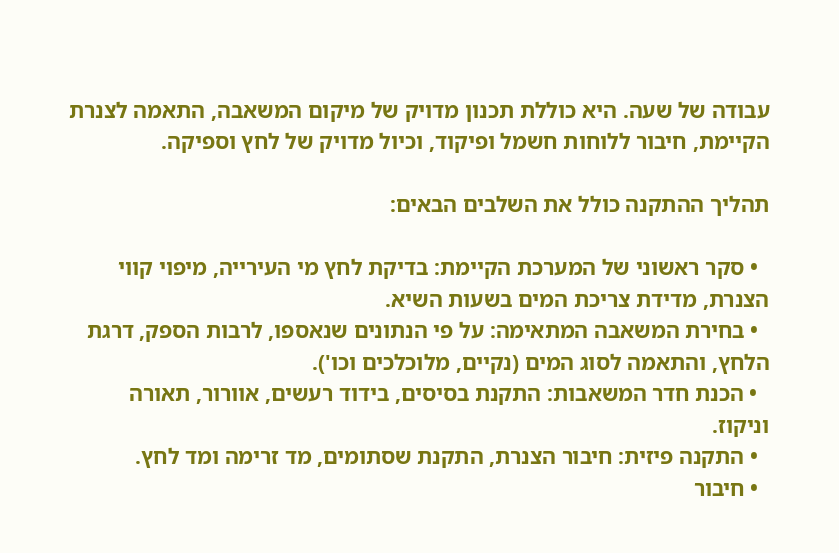עבודה של שעה. היא כוללת תכנון מדויק של מיקום המשאבה, התאמה לצנרת הקיימת, חיבור ללוחות חשמל ופיקוד, וכיול מדויק של לחץ וספיקה.

תהליך ההתקנה כולל את השלבים הבאים:

  • סקר ראשוני של המערכת הקיימת: בדיקת לחץ מי העירייה, מיפוי קווי הצנרת, מדידת צריכת המים בשעות השיא.
  • בחירת המשאבה המתאימה: על פי הנתונים שנאספו, לרבות הספק, דרגת הלחץ, והתאמה לסוג המים (נקיים, מלוכלכים וכו').
  • הכנת חדר המשאבות: התקנת בסיסים, בידוד רעשים, אוורור, תאורה וניקוז.
  • התקנה פיזית: חיבור הצנרת, התקנת שסתומים, מד זרימה ומד לחץ.
  • חיבור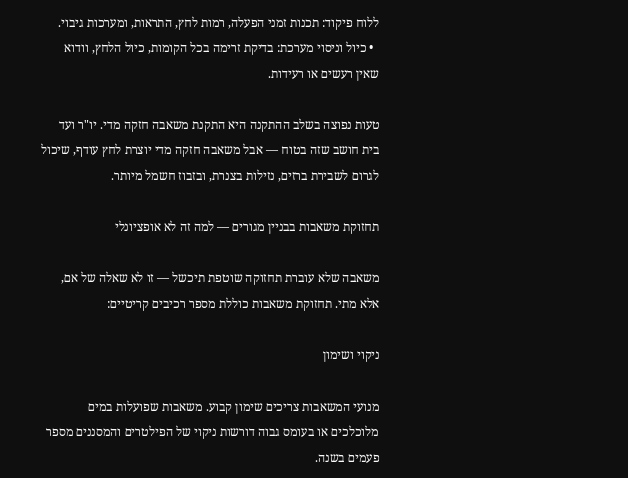ללוח פיקוד: תכנות זמני הפעלה, רמות לחץ, התראות, ומערכות גיבוי.
  • כיול וניסוי מערכת: בדיקת זרימה בכל הקומות, כיול הלחץ, וודוא שאין רעשים או רעידות.

טעות נפוצה בשלב ההתקנה היא התקנת משאבה חזקה מדי. יו"ר ועד בית חושב שזה בטוח — אבל משאבה חזקה מדי יוצרת לחץ עודף, שיכול לגרום לשבירת ברזים, נזילות בצנרת, ובזבוז חשמל מיותר.

תחזוקת משאבות בבניין מגורים — למה זה לא אופציונלי

משאבה שלא עוברת תחזוקה שוטפת תיכשל — זו לא שאלה של אם, אלא מתי. תחזוקת משאבות כוללת מספר רכיבים קריטיים:

ניקוי ושימון

מנועי המשאבות צריכים שימון קבוע. משאבות שפועלות במים מלוכלכים או בעומס גבוה דורשות ניקוי של הפילטרים והמסננים מספר פעמים בשנה.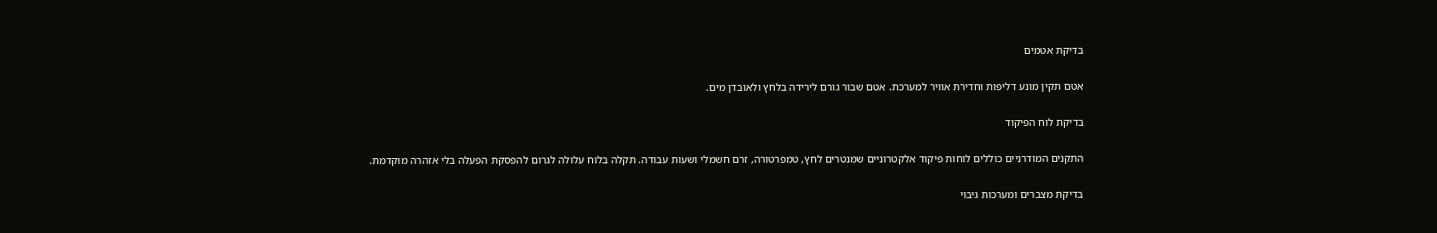בדיקת אטמים

אטם תקין מונע דליפות וחדירת אוויר למערכת. אטם שבור גורם לירידה בלחץ ולאובדן מים.

בדיקת לוח הפיקוד

התקנים המודרניים כוללים לוחות פיקוד אלקטרוניים שמנטרים לחץ, טמפרטורה, זרם חשמלי ושעות עבודה. תקלה בלוח עלולה לגרום להפסקת הפעלה בלי אזהרה מוקדמת.

בדיקת מצברים ומערכות גיבוי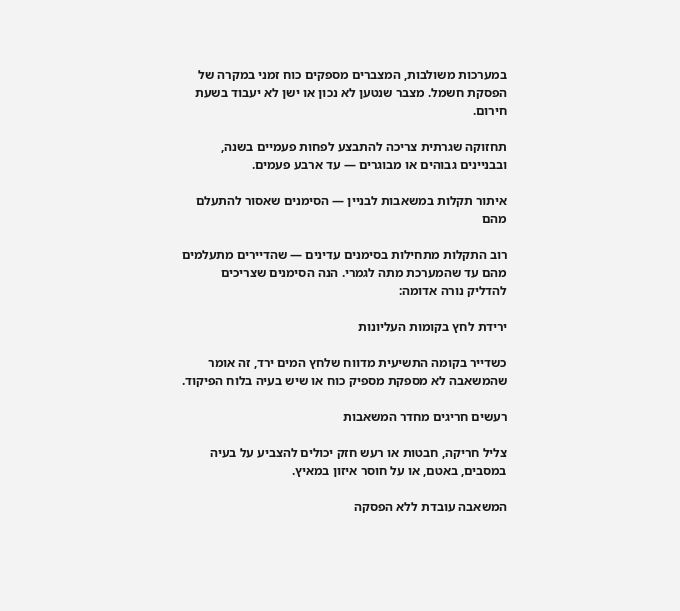במערכות משולבות, המצברים מספקים כוח זמני במקרה של הפסקת חשמל. מצבר שנטען לא נכון או ישן לא יעבוד בשעת חירום.

תחזוקה שגרתית צריכה להתבצע לפחות פעמיים בשנה, ובבניינים גבוהים או מבוגרים — עד ארבע פעמים.

איתור תקלות במשאבות לבניין — הסימנים שאסור להתעלם מהם

רוב התקלות מתחילות בסימנים עדינים — שהדיירים מתעלמים מהם עד שהמערכת מתה לגמרי. הנה הסימנים שצריכים להדליק נורה אדומה:

ירידת לחץ בקומות העליונות

כשדייר בקומה התשיעית מדווח שלחץ המים ירד, זה אומר שהמשאבה לא מספקת מספיק כוח או שיש בעיה בלוח הפיקוד.

רעשים חריגים מחדר המשאבות

צליל חריקה, חבטות או רעש חזק יכולים להצביע על בעיה במסבים, באטם, או על חוסר איזון במאיץ.

המשאבה עובדת ללא הפסקה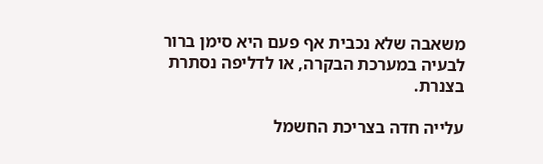משאבה שלא נכבית אף פעם היא סימן ברור לבעיה במערכת הבקרה, או לדליפה נסתרת בצנרת.

עלייה חדה בצריכת החשמל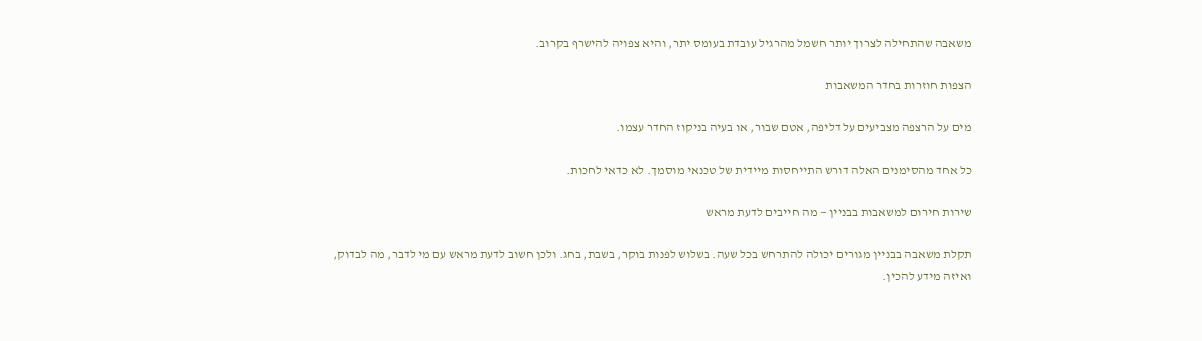משאבה שהתחילה לצרוך יותר חשמל מהרגיל עובדת בעומס יתר, והיא צפויה להישרף בקרוב.

הצפות חוזרות בחדר המשאבות

מים על הרצפה מצביעים על דליפה, אטם שבור, או בעיה בניקוז החדר עצמו.

כל אחד מהסימנים האלה דורש התייחסות מיידית של טכנאי מוסמך. לא כדאי לחכות.

שירות חירום למשאבות בבניין — מה חייבים לדעת מראש

תקלת משאבה בבניין מגורים יכולה להתרחש בכל שעה. בשלוש לפנות בוקר, בשבת, בחג. ולכן חשוב לדעת מראש עם מי לדבר, מה לבדוק, ואיזה מידע להכין.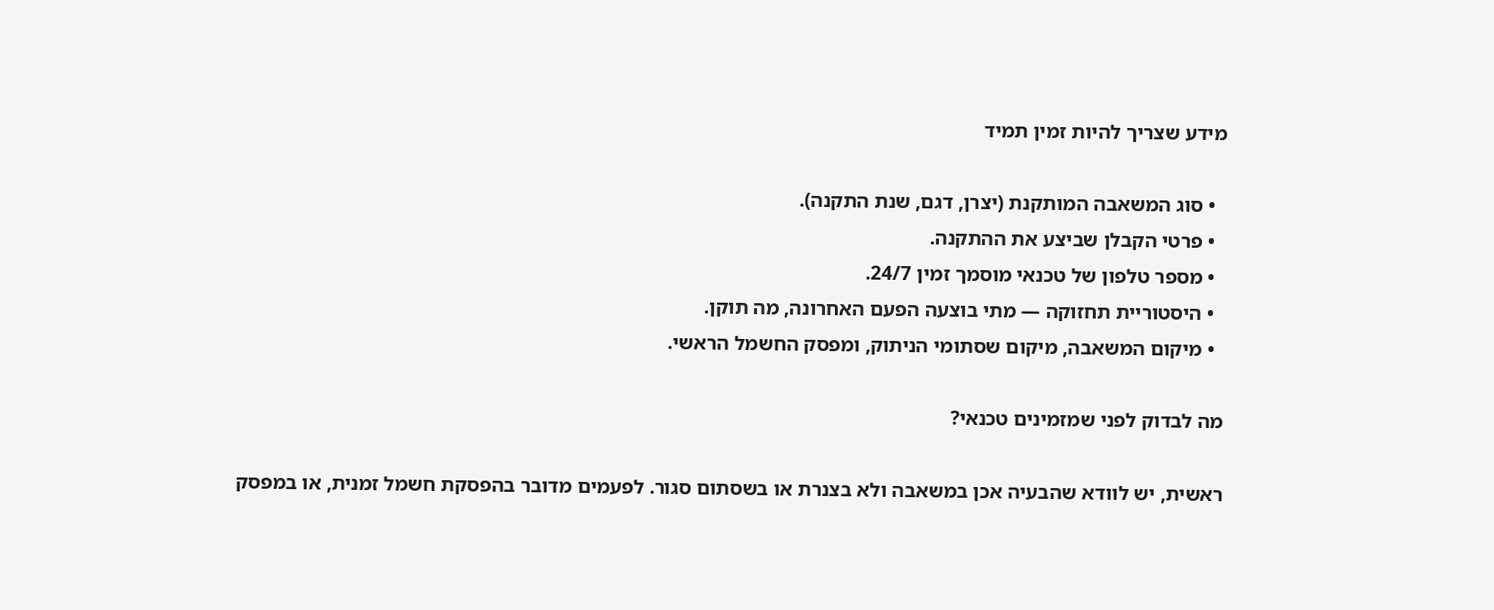מידע שצריך להיות זמין תמיד

  • סוג המשאבה המותקנת (יצרן, דגם, שנת התקנה).
  • פרטי הקבלן שביצע את ההתקנה.
  • מספר טלפון של טכנאי מוסמך זמין 24/7.
  • היסטוריית תחזוקה — מתי בוצעה הפעם האחרונה, מה תוקן.
  • מיקום המשאבה, מיקום שסתומי הניתוק, ומפסק החשמל הראשי.

מה לבדוק לפני שמזמינים טכנאי?

ראשית, יש לוודא שהבעיה אכן במשאבה ולא בצנרת או בשסתום סגור. לפעמים מדובר בהפסקת חשמל זמנית, או במפסק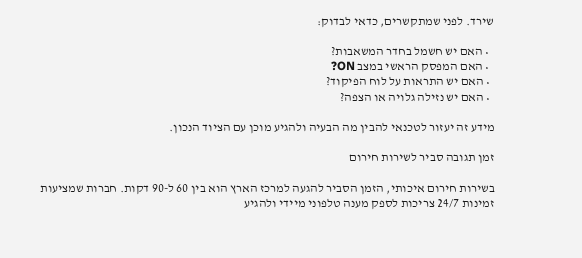שירד. לפני שמתקשרים, כדאי לבדוק:

  • האם יש חשמל בחדר המשאבות?
  • האם המפסק הראשי במצב ON?
  • האם יש התראות על לוח הפיקוד?
  • האם יש נזילה גלויה או הצפה?

מידע זה יעזור לטכנאי להבין מה הבעיה ולהגיע מוכן עם הציוד הנכון.

זמן תגובה סביר לשירות חירום

בשירות חירום איכותי, הזמן הסביר להגעה למרכז הארץ הוא בין 60 ל-90 דקות. חברות שמציעות זמינות 24/7 צריכות לספק מענה טלפוני מיידי ולהגיע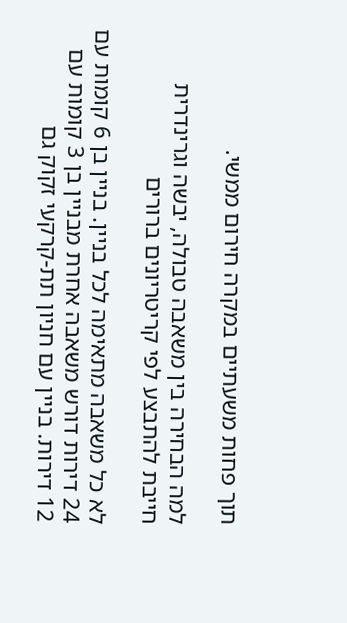תוך פחות משעתיים במקרה חירום ממשי.

למה הבחירה בין משאבה טבולה, יבשה וגרינדרית חייבת להתבצע לפי קריטריונים ברורים

לא כל משאבה מתאימה לכל בניין. בניין בן 6 קומות עם 24 דירות דורש משאבה אחרת מבניין בן 3 קומות עם 12 דירות. בניין עם חניון תת-קרקעי זקוק גם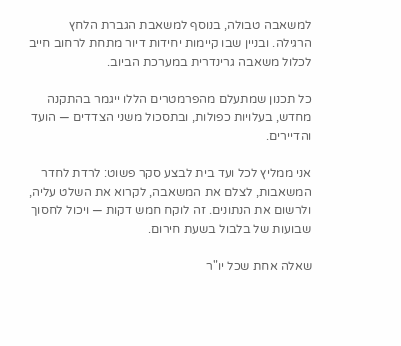למשאבה טבולה, בנוסף למשאבת הגברת הלחץ הרגילה. ובניין שבו קיימות יחידות דיור מתחת לרחוב חייב לכלול משאבה גרינדרית במערכת הביוב.

כל תכנון שמתעלם מהפרמטרים הללו ייגמר בהתקנה מחדש, בעלויות כפולות, ובתסכול משני הצדדים — הועד והדיירים.

אני ממליץ לכל ועד בית לבצע סקר פשוט: לרדת לחדר המשאבות, לצלם את המשאבה, לקרוא את השלט עליה, ולרשום את הנתונים. זה לוקח חמש דקות — ויכול לחסוך שבועות של בלבול בשעת חירום.

שאלה אחת שכל יו"ר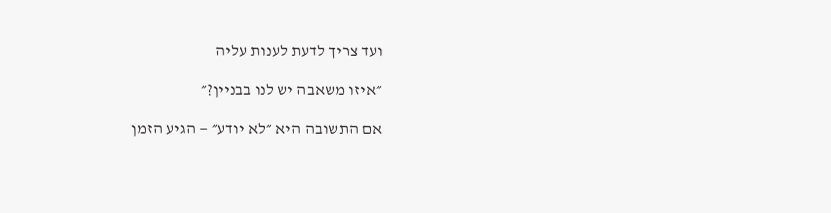ועד צריך לדעת לענות עליה

״איזו משאבה יש לנו בבניין?״

אם התשובה היא ״לא יודע״ — הגיע הזמן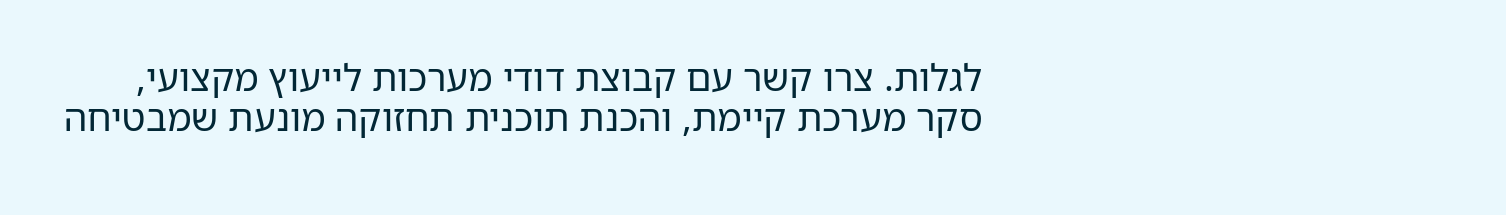לגלות. צרו קשר עם קבוצת דודי מערכות לייעוץ מקצועי, סקר מערכת קיימת, והכנת תוכנית תחזוקה מונעת שמבטיחה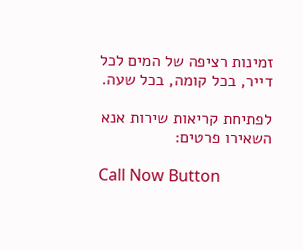זמינות רציפה של המים לכל דייר, בכל קומה, בכל שעה.

לפתיחת קריאות שירות אנא השאירו פרטים:

Call Now Button